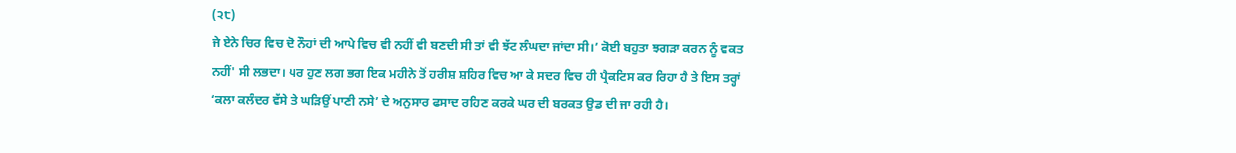(੨੮)
ਜੇ ਏਨੇ ਚਿਰ ਵਿਚ ਦੋ ਨੌਹਾਂ ਦੀ ਆਪੇ ਵਿਚ ਵੀ ਨਹੀਂ ਵੀ ਬਣਦੀ ਸੀ ਤਾਂ ਵੀ ਝੱਟ ਲੰਘਦਾ ਜਾਂਦਾ ਸੀ।’ ਕੋਈ ਬਹੁਤਾ ਝਗੜਾ ਕਰਨ ਨੂੰ ਵਕਤ ਨਹੀਂ' ਸੀ ਲਭਦਾ। ੫ਰ ਹੁਣ ਲਗ ਭਗ ਇਕ ਮਹੀਨੇ ਤੋਂ ਹਰੀਸ਼ ਸ਼ਹਿਰ ਵਿਚ ਆ ਕੇ ਸਦਰ ਵਿਚ ਹੀ ਪ੍ਰੈਕਟਿਸ ਕਰ ਰਿਹਾ ਹੈ ਤੇ ਇਸ ਤਰ੍ਹਾਂ ‘ਕਲਾ ਕਲੰਦਰ ਵੱਸੇ ਤੇ ਘੜਿਉਂ ਪਾਣੀ ਨਸੇ’ ਦੇ ਅਨੁਸਾਰ ਫਸਾਦ ਰਹਿਣ ਕਰਕੇ ਘਰ ਦੀ ਬਰਕਤ ਉਡ ਦੀ ਜਾ ਰਹੀ ਹੈ।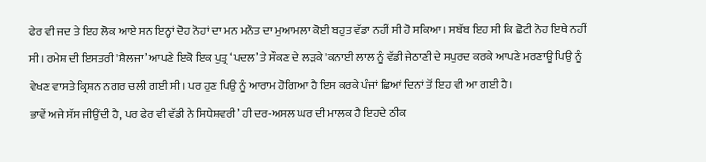ਫੇਰ ਵੀ ਜਦ ਤੇ ਇਹ ਲੋਕ ਆਏ ਸਨ ਇਨ੍ਹਾਂ ਦੋਹ ਨੋਹਾਂ ਦਾ ਮਨ ਮਨੌਤ ਦਾ ਮੁਆਮਲਾ ਕੋਈ ਬਹੁਤ ਵੱਡਾ ਨਹੀਂ ਸੀ ਹੋ ਸਕਿਆ। ਸਬੱਬ ਇਹ ਸੀ ਕਿ ਛੋਟੀ ਨੋਹ ਇਥੇ ਨਹੀਂ ਸੀ। ਰਮੇਸ਼ ਦੀ ਇਸਤਰੀ 'ਸ਼ੈਲਜਾ’ ਆਪਣੇ ਇਕੋ ਇਕ ਪੁਤ੍ਰ ‘ਪਦਲ’ ਤੇ ਸੌਕਣ ਦੇ ਲੜਕੇ 'ਕਨਾਈ ਲਾਲ ਨੂੰ ਵੱਡੀ ਜੇਠਾਣੀ ਦੇ ਸਪੁਰਦ ਕਰਕੇ ਆਪਣੇ ਮਰਣਾਊ ਪਿਉ ਨੂੰ ਵੇਖਣ ਵਾਸਤੇ ਕ੍ਰਿਸ਼ਨ ਨਗਰ ਚਲੀ ਗਈ ਸੀ। ਪਰ ਹੁਣ ਪਿਉ ਨੂੰ ਆਰਾਮ ਹੋਗਿਆ ਹੈ ਇਸ ਕਰਕੇ ਪੰਜਾਂ ਛਿਆਂ ਦਿਨਾਂ ਤੋਂ ਇਹ ਵੀ ਆ ਗਈ ਹੈ।
ਭਾਵੇਂ ਅਜੇ ਸੱਸ ਜੀਉਂਦੀ ਹੈ, ਪਰ ਫੇਰ ਵੀ ਵੱਡੀ ਨੇ ਸਿਧੇਸ਼ਵਰੀ’ ਹੀ ਦਰ-ਅਸਲ ਘਰ ਦੀ ਮਾਲਕ ਹੈ ਇਹਦੇ ਠੀਕ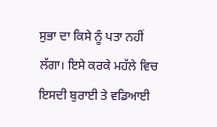ਸੁਭਾ ਦਾ ਕਿਸੇ ਨੂੰ ਪਤਾ ਨਹੀਂ ਲੱਗਾ। ਇਸੇ ਕਰਕੇ ਮਹੱਲੇ ਵਿਚ ਇਸਦੀ ਬੁਰਾਈ ਤੇ ਵਡਿਆਈ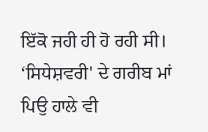ਇੱਕੋ ਜਹੀ ਹੀ ਹੋ ਰਹੀ ਸੀ।
‘ਸਿਧੇਸ਼ਵਰੀ' ਦੇ ਗਰੀਬ ਮਾਂ ਪਿਉ ਹਾਲੇ ਵੀ